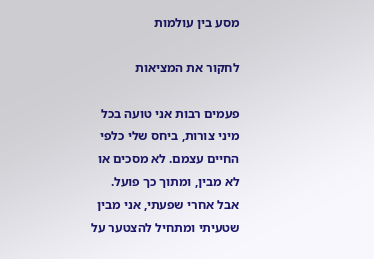מסע בין עולמות

לחקור את המציאות

פעמים רבות אני טועה בכל מיני צורות, ביחס שלי כלפי החיים עצמם. לא מסכים או לא מבין, ומתוך כך פועל. אבל אחרי שפעתי, אני מבין שטעיתי ומתחיל להצטער על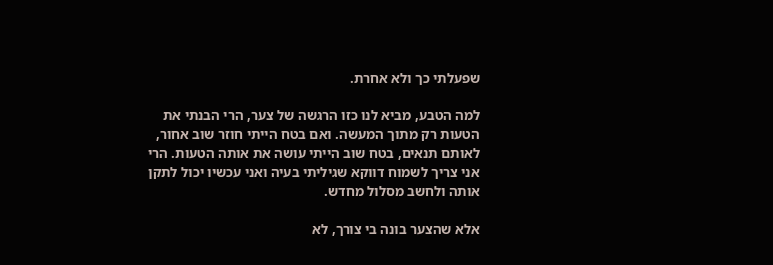שפעלתי כך ולא אחרת.

למה הטבע, מביא לנו כזו הרגשה של צער, הרי הבנתי את הטעות רק מתוך המעשה. ואם בטח הייתי חוזר שוב אחור, לאותם תנאים, בטח שוב הייתי עושה את אותה הטעות. הרי אני צריך לשמוח דווקא שגיליתי בעיה ואני עכשיו יכול לתקן אותה ולחשב מסלול מחדש.

אלא שהצער בונה בי צורך, לא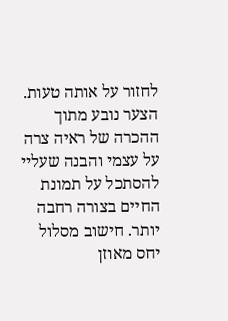לחזור על אותה טעות. הצער נובע מתוך ההכרה של ראיה צרה על עצמי והבנה שעליי להסתכל על תמונת החיים בצורה רחבה יותר. חישוב מסלול יחס מאוזן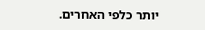יותר כלפי האחרים.